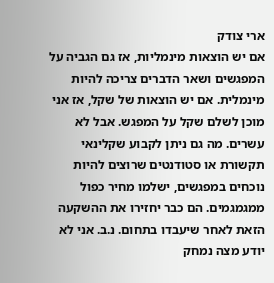ארי צודק
אם יש הוצאות מינמליות, אז גם הגביה על המפגשים ושאר הדברים צריכה להיות מינמלית. אם יש הוצאות של שקל, אז אני מוכן לשלם שקל על המפגש. אבל לא עשרים. מה גם ניתן לקבוע שקלינאי תקשורת או סטודנטים שרוצים להיות נוכחים במפגשים, ישלמו מחיר כפול ממגמגמים. הם כבר יחזירו את ההשקעה הזאת לאחר שיעבדו בתחום. נ.ב. אני לא יודע מצה נמחק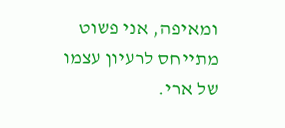ומאיפה, אני פשוט מתייחס לרעיון עצמו של ארי.